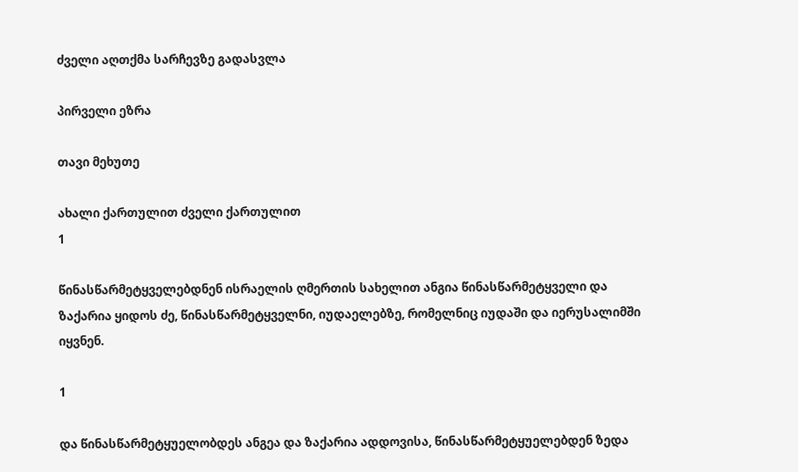ძველი აღთქმა სარჩევზე გადასვლა

პირველი ეზრა

თავი მეხუთე

ახალი ქართულით ძველი ქართულით
1

წინასწარმეტყველებდნენ ისრაელის ღმერთის სახელით ანგია წინასწარმეტყველი და ზაქარია ყიდოს ძე, წინასწარმეტყველნი, იუდაელებზე, რომელნიც იუდაში და იერუსალიმში იყვნენ.

1

და წინასწარმეტყუელობდეს ანგეა და ზაქარია ადდოვისა, წინასწარმეტყუელებდენ ზედა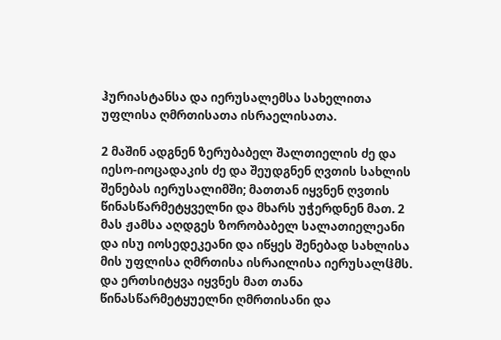ჰურიასტანსა და იერუსალემსა სახელითა უფლისა ღმრთისათა ისრაელისათა.

2 მაშინ ადგნენ ზერუბაბელ შალთიელის ძე და იესო-იოცადაკის ძე და შეუდგნენ ღვთის სახლის შენებას იერუსალიმში; მათთან იყვნენ ღვთის წინასწარმეტყველნი და მხარს უჭერდნენ მათ. 2 მას ჟამსა აღდგეს ზორობაბელ სალათიელეანი და ისუ იოსედეკეანი და იწყეს შენებად სახლისა მის უფლისა ღმრთისა ისრაილისა იერუსალჱმს. და ერთსიტყვა იყვნეს მათ თანა წინასწარმეტყუელნი ღმრთისანი და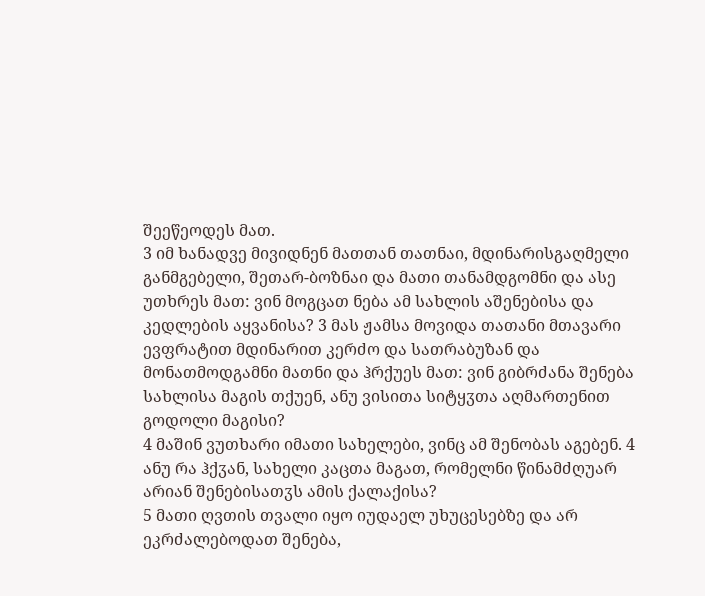შეეწეოდეს მათ.
3 იმ ხანადვე მივიდნენ მათთან თათნაი, მდინარისგაღმელი განმგებელი, შეთარ-ბოზნაი და მათი თანამდგომნი და ასე უთხრეს მათ: ვინ მოგცათ ნება ამ სახლის აშენებისა და კედლების აყვანისა? 3 მას ჟამსა მოვიდა თათანი მთავარი ევფრატით მდინარით კერძო და სათრაბუზან და მონათმოდგამნი მათნი და ჰრქუეს მათ: ვინ გიბრძანა შენება სახლისა მაგის თქუენ, ანუ ვისითა სიტყჳთა აღმართენით გოდოლი მაგისი?
4 მაშინ ვუთხარი იმათი სახელები, ვინც ამ შენობას აგებენ. 4 ანუ რა ჰქჳან, სახელი კაცთა მაგათ, რომელნი წინამძღუარ არიან შენებისათჳს ამის ქალაქისა?
5 მათი ღვთის თვალი იყო იუდაელ უხუცესებზე და არ ეკრძალებოდათ შენება,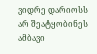ვიდრე დარიოსს არ შეატყობინეს ამბავი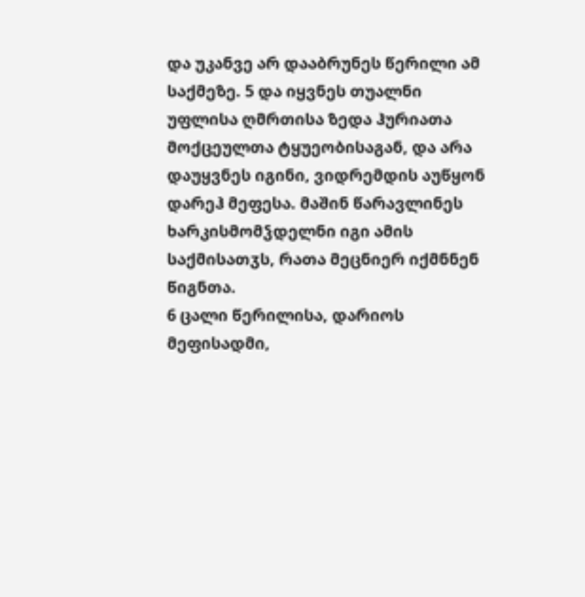და უკანვე არ დააბრუნეს წერილი ამ საქმეზე. 5 და იყვნეს თუალნი უფლისა ღმრთისა ზედა ჰურიათა მოქცეულთა ტყუეობისაგან, და არა დაუყვნეს იგინი, ვიდრემდის აუწყონ დარეჰ მეფესა. მაშინ წარავლინეს ხარკისმომჴდელნი იგი ამის საქმისათჳს, რათა მეცნიერ იქმნნენ წიგნთა.
6 ცალი წერილისა, დარიოს მეფისადმი,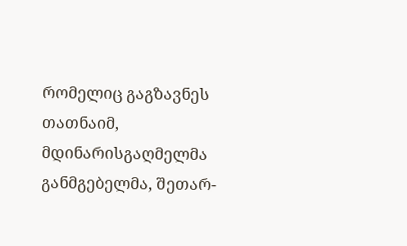რომელიც გაგზავნეს თათნაიმ, მდინარისგაღმელმა განმგებელმა, შეთარ-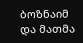ბოზნაიმ და მათმა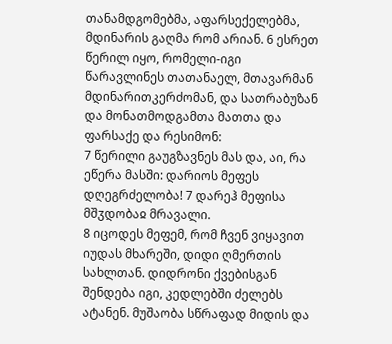თანამდგომებმა, აფარსექელებმა, მდინარის გაღმა რომ არიან. 6 ესრეთ წერილ იყო, რომელი-იგი წარავლინეს თათანაელ, მთავარმან მდინარითკერძომან, და სათრაბუზან და მონათმოდგამთა მათთა და ფარსაქე და რესიმონ:
7 წერილი გაუგზავნეს მას და, აი, რა ეწერა მასში: დარიოს მეფეს დღეგრძელობა! 7 დარეჰ მეფისა მშჳდობაჲ მრავალი.
8 იცოდეს მეფემ, რომ ჩვენ ვიყავით იუდას მხარეში, დიდი ღმერთის სახლთან. დიდრონი ქვებისგან შენდება იგი, კედლებში ძელებს ატანენ. მუშაობა სწრაფად მიდის და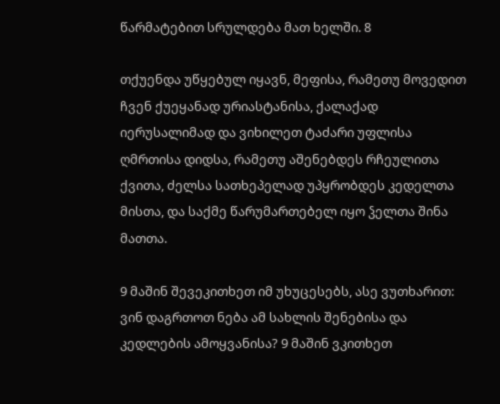წარმატებით სრულდება მათ ხელში. 8

თქუენდა უწყებულ იყავნ, მეფისა, რამეთუ მოვედით ჩვენ ქუეყანად ურიასტანისა, ქალაქად იერუსალიმად და ვიხილეთ ტაძარი უფლისა ღმრთისა დიდსა, რამეთუ აშენებდეს რჩეულითა ქვითა, ძელსა სათხეპელად უპყრობდეს კედელთა მისთა, და საქმე წარუმართებელ იყო ჴელთა შინა მათთა.

9 მაშინ შევეკითხეთ იმ უხუცესებს, ასე ვუთხარით: ვინ დაგრთოთ ნება ამ სახლის შენებისა და კედლების ამოყვანისა? 9 მაშინ ვკითხეთ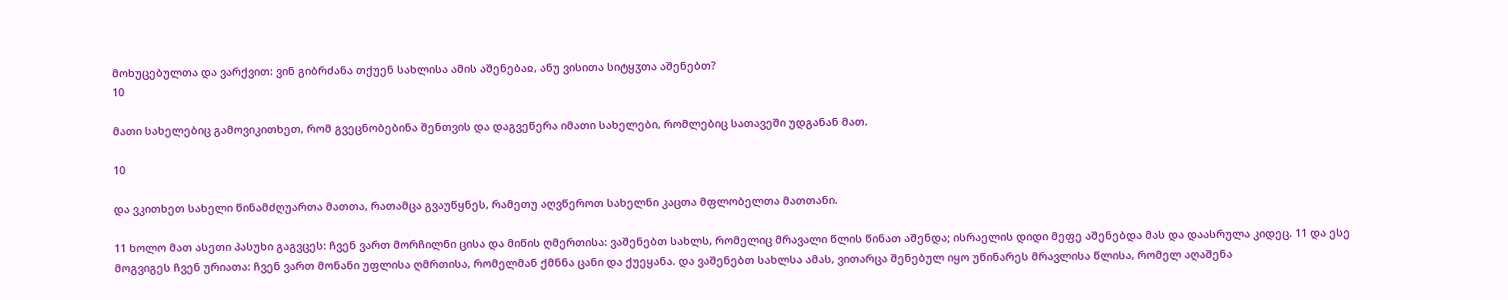მოხუცებულთა და ვარქვით: ვინ გიბრძანა თქუენ სახლისა ამის აშენებაჲ, ანუ ვისითა სიტყჳთა აშენებთ?
10

მათი სახელებიც გამოვიკითხეთ, რომ გვეცნობებინა შენთვის და დაგვეწერა იმათი სახელები, რომლებიც სათავეში უდგანან მათ.

10

და ვკითხეთ სახელი წინამძღუართა მათთა, რათამცა გვაუწყნეს, რამეთუ აღვწეროთ სახელნი კაცთა მფლობელთა მათთანი.

11 ხოლო მათ ასეთი პასუხი გაგვცეს: ჩვენ ვართ მორჩილნი ცისა და მიწის ღმერთისა: ვაშენებთ სახლს, რომელიც მრავალი წლის წინათ აშენდა; ისრაელის დიდი მეფე აშენებდა მას და დაასრულა კიდეც. 11 და ესე მოგვიგეს ჩვენ ურიათა: ჩვენ ვართ მონანი უფლისა ღმრთისა, რომელმან ქმნნა ცანი და ქუეყანა. და ვაშენებთ სახლსა ამას, ვითარცა შენებულ იყო უწინარეს მრავლისა წლისა, რომელ აღაშენა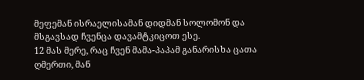მეფემან ისრაელისამან დიდმან სოლომონ და მსგავსად ჩვენცა დავამტკიცოთ ესე.
12 მას მერე, რაც ჩვენ მამა-პაპამ განარისხა ცათა ღმერთი, მან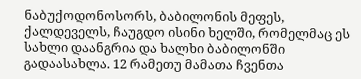ნაბუქოდონოსორს, ბაბილონის მეფეს, ქალდეველს, ჩაუგდო ისინი ხელში, რომელმაც ეს სახლი დაანგრია და ხალხი ბაბილონში გადაასახლა. 12 რამეთუ მამათა ჩვენთა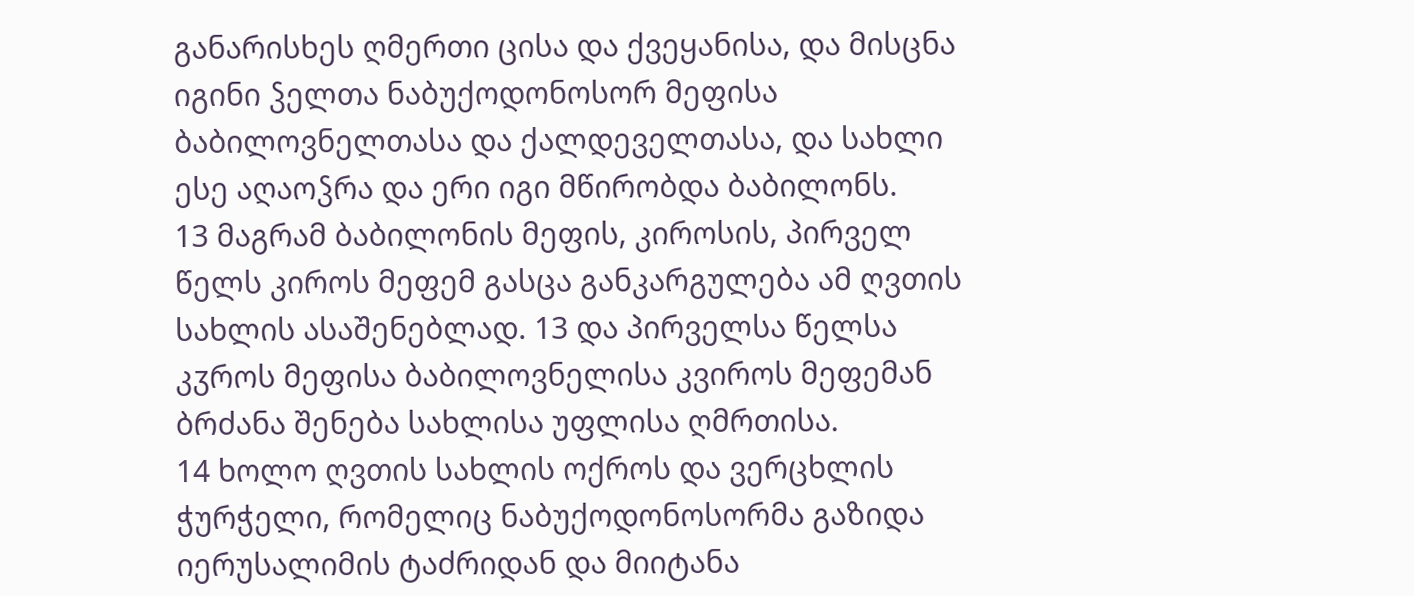განარისხეს ღმერთი ცისა და ქვეყანისა, და მისცნა იგინი ჴელთა ნაბუქოდონოსორ მეფისა ბაბილოვნელთასა და ქალდეველთასა, და სახლი ესე აღაოჴრა და ერი იგი მწირობდა ბაბილონს.
13 მაგრამ ბაბილონის მეფის, კიროსის, პირველ წელს კიროს მეფემ გასცა განკარგულება ამ ღვთის სახლის ასაშენებლად. 13 და პირველსა წელსა კჳროს მეფისა ბაბილოვნელისა კვიროს მეფემან ბრძანა შენება სახლისა უფლისა ღმრთისა.
14 ხოლო ღვთის სახლის ოქროს და ვერცხლის ჭურჭელი, რომელიც ნაბუქოდონოსორმა გაზიდა იერუსალიმის ტაძრიდან და მიიტანა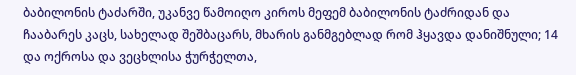ბაბილონის ტაძარში, უკანვე წამოიღო კიროს მეფემ ბაბილონის ტაძრიდან და ჩააბარეს კაცს, სახელად შეშბაცარს, მხარის განმგებლად რომ ჰყავდა დანიშნული; 14 და ოქროსა და ვეცხლისა ჭურჭელთა,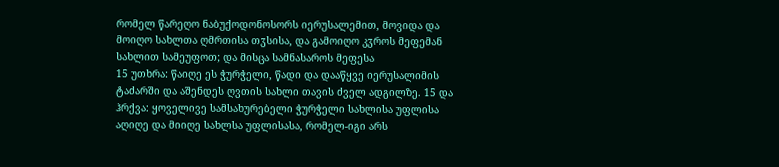რომელ წარეღო ნაბუქოდონოსორს იერუსალემით, მოვიდა და მოიღო სახლთა ღმრთისა თჳსისა, და გამოიღო კჳროს მეფემან სახლით სამეუფოთ; და მისცა სამნასაროს მეფესა
15 უთხრა: წაიღე ეს ჭურჭელი, წადი და დააწყვე იერუსალიმის ტაძარში და აშენდეს ღვთის სახლი თავის ძველ ადგილზე. 15 და ჰრქვა: ყოველივე სამსახურებელი ჭურჭელი სახლისა უფლისა აღიღე და მიიღე სახლსა უფლისასა, რომელ-იგი არს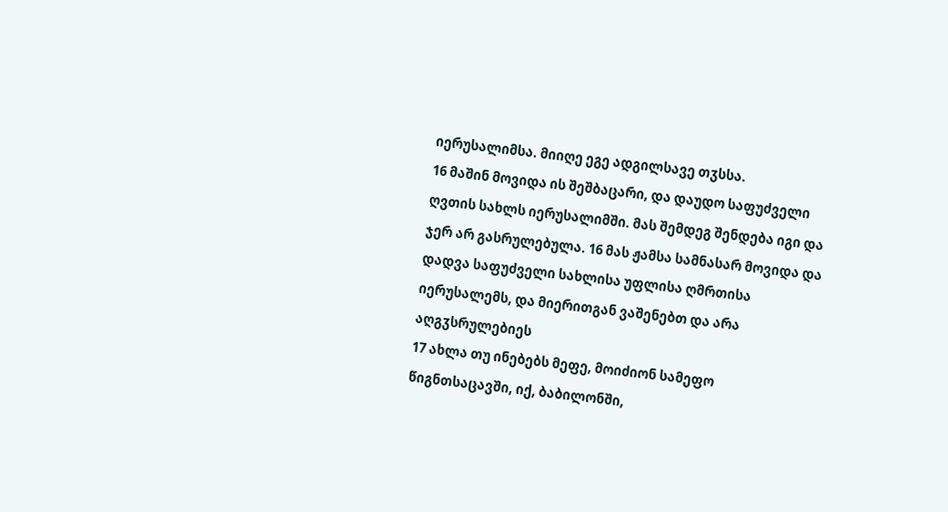იერუსალიმსა. მიიღე ეგე ადგილსავე თჳსსა.
16 მაშინ მოვიდა ის შეშბაცარი, და დაუდო საფუძველი ღვთის სახლს იერუსალიმში. მას შემდეგ შენდება იგი და ჯერ არ გასრულებულა. 16 მას ჟამსა სამნასარ მოვიდა და დადვა საფუძველი სახლისა უფლისა ღმრთისა იერუსალემს, და მიერითგან ვაშენებთ და არა აღგჳსრულებიეს
17 ახლა თუ ინებებს მეფე, მოიძიონ სამეფო წიგნთსაცავში, იქ, ბაბილონში,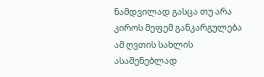ნამდვილად გასცა თუ არა კიროს მეფემ განკარგულება ამ ღვთის სახლის ასაშენებლად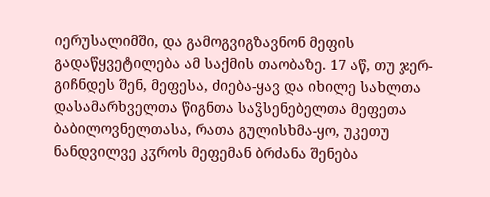იერუსალიმში, და გამოგვიგზავნონ მეფის გადაწყვეტილება ამ საქმის თაობაზე. 17 აწ, თუ ჯერ-გიჩნდეს შენ, მეფესა, ძიება-ყავ და იხილე სახლთა დასამარხველთა წიგნთა საჴსენებელთა მეფეთა ბაბილოვნელთასა, რათა გულისხმა-ყო, უკეთუ ნანდვილვე კჳროს მეფემან ბრძანა შენება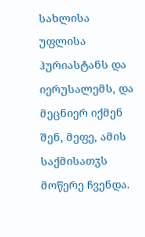სახლისა უფლისა ჰურიასტანს და იერუსალემს, და მეცნიერ იქმენ შენ, მეფე, ამის საქმისათჳს მოწერე ჩვენდა.